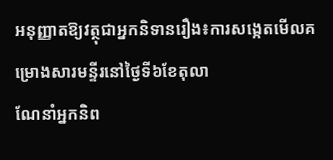អនុញ្ញាតឱ្យវត្ថុជាអ្នកនិទានរឿង៖ការសង្កេតមើលគម្រោងសារមន្ទីរនៅថ្ងៃទី៦ខែតុលា
ណែនាំអ្នកនិព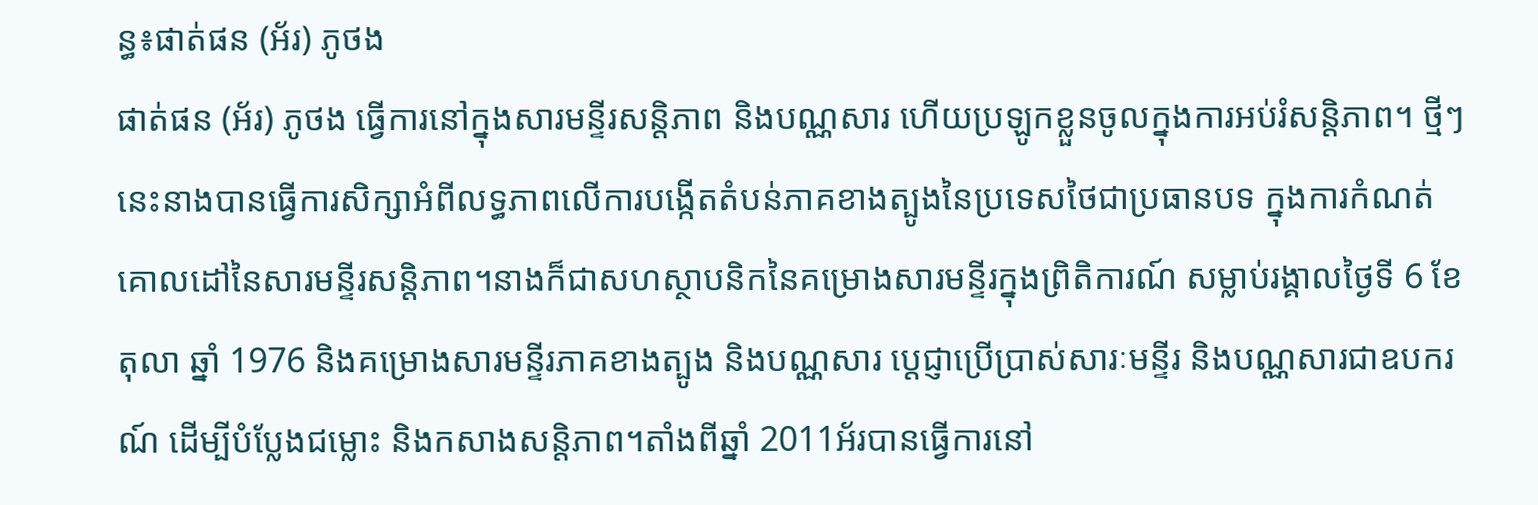ន្ធ៖ផាត់ផន (អ័រ) ភូថង
ផាត់ផន (អ័រ) ភូថង ធ្វើការនៅក្នុងសារមន្ទីរសន្តិភាព និងបណ្ណសារ ហើយប្រឡូកខ្លួនចូលក្នុងការអប់រំសន្តិភាព។ ថ្មីៗនេះនាងបានធ្វើការសិក្សាអំពីលទ្ធភាពលើការបង្កើតតំបន់ភាគខាងត្បូងនៃប្រទេសថៃជាប្រធានបទ ក្នុងការកំណត់គោលដៅនៃសារមន្ទីរសន្តិភាព។នាងក៏ជាសហស្ថាបនិកនៃគម្រោងសារមន្ទីរក្នុងព្រិតិការណ៍ សម្លាប់រង្គាលថ្ងៃទី 6 ខែតុលា ឆ្នាំ 1976 និងគម្រោងសារមន្ទីរភាគខាងត្បូង និងបណ្ណសារ ប្តេជ្ញាប្រើប្រាស់សារៈមន្ទីរ និងបណ្ណសារជាឧបករណ៍ ដើម្បីបំប្លែងជម្លោះ និងកសាងសន្តិភាព។តាំងពីឆ្នាំ 2011អ័របានធ្វើការនៅ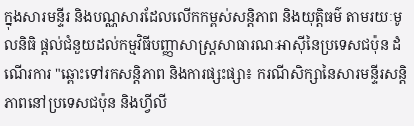ក្នុងសារមន្ទីរ និងបណ្ណសារដែលលើកកម្ពស់សន្តិភាព និងយុត្តិធម៌ តាមរយៈមូលនិធិ ផ្តល់ជំនួយដល់កម្មវិធីបញ្ញាសាស្រ្តសាធារណៈអាស៊ីនៃប្រទេសជប៉ុន ដំណើរការ "ឆ្ពោះទៅរកសន្តិភាព និងការផ្សះផ្សា៖ ករណីសិក្សានៃសារមន្ទីរសន្តិភាពនៅប្រទេសជប៉ុន និងហ្វីលី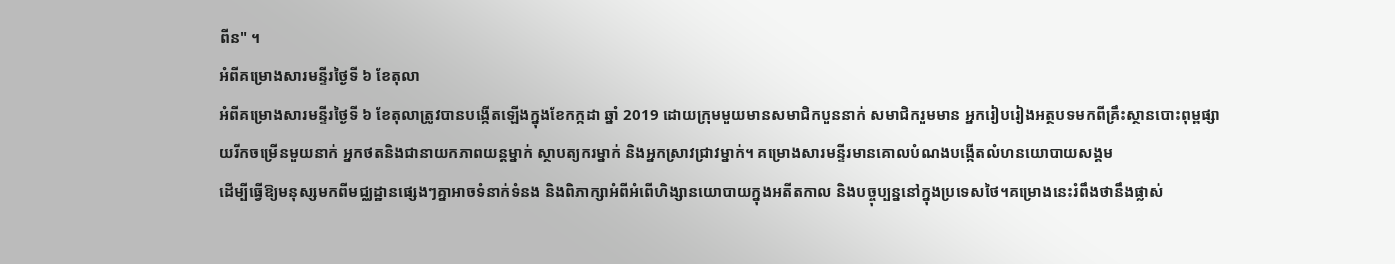ពីន" ។
អំពីគម្រោងសារមន្ទីរថ្ងៃទី ៦ ខែតុលា
អំពីគម្រោងសារមន្ទីរថ្ងៃទី ៦ ខែតុលាត្រូវបានបង្កើតឡើងក្នុងខែកក្កដា ឆ្នាំ 2019 ដោយក្រុមមួយមានសមាជិកបួននាក់ សមាជិករួមមាន អ្នករៀបរៀងអត្ថបទមកពីគ្រឹះស្ថានបោះពុម្ពផ្សាយរីកចម្រើនមួយនាក់ អ្នកថតនិងជានាយកភាពយន្តម្នាក់ ស្ថាបត្យករម្នាក់ និងអ្នកស្រាវជ្រាវម្នាក់។ គម្រោងសារមន្ទីរមានគោលបំណងបង្កើតលំហនយោបាយសង្គម
ដើម្បីធ្វើឱ្យមនុស្សមកពីមជ្ឈដ្ឋានផ្សេងៗគ្នាអាចទំនាក់ទំនង និងពិភាក្សាអំពីអំពើហិង្សានយោបាយក្នុងអតីតកាល និងបច្ចុប្បន្ននៅក្នុងប្រទេសថៃ។គម្រោងនេះរំពឹងថានឹងផ្លាស់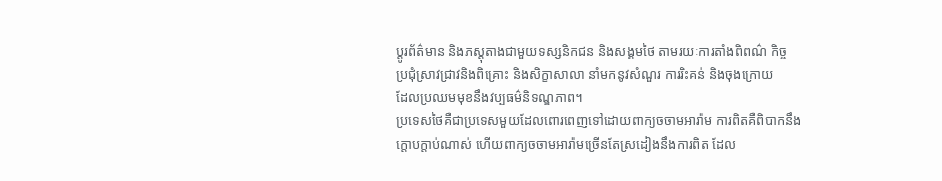ប្តូរព័ត៌មាន និងភស្តុតាងជាមួយទស្សនិកជន និងសង្គមថៃ តាមរយៈការតាំងពិពណ៌ កិច្ច
ប្រជុំស្រាវជ្រាវនិងពិគ្រោះ និងសិក្ខាសាលា នាំមកនូវសំណួរ ការរិះគន់ និងចុងក្រោយ
ដែលប្រឈមមុខនឹងវប្បធម៌និទណ្ឌភាព។
ប្រទេសថៃគឺជាប្រទេសមួយដែលពោរពេញទៅដោយពាក្យចចាមអារ៉ាម ការពិតគឺពិបាកនឹងក្ដោបក្ដាប់ណាស់ ហើយពាក្យចចាមអារ៉ាមច្រើនតែស្រដៀងនឹងការពិត ដែល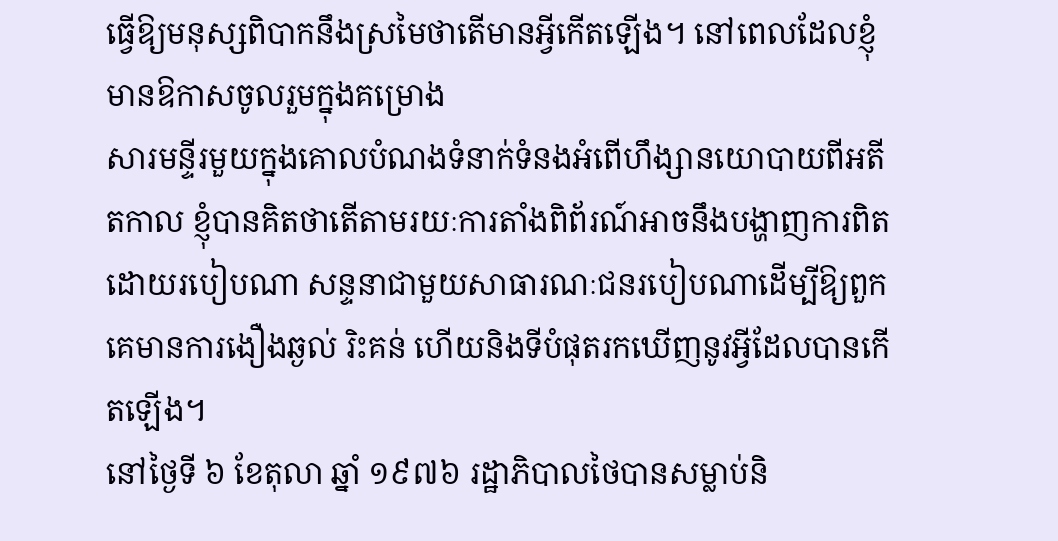ធ្វើឱ្យមនុស្សពិបាកនឹងស្រមៃថាតើមានអ្វីកើតឡើង។ នៅពេលដែលខ្ញុំមានឱកាសចូលរួមក្នុងគម្រោង
សារមន្ទីរមួយក្នុងគោលបំណងទំនាក់ទំនងអំពើហឹង្សានយោបាយពីអតីតកាល ខ្ញុំបានគិតថាតើតាមរយៈការតាំងពិព័រណ៍អាចនឹងបង្ហាញការពិតដោយរបៀបណា សន្ទនាជាមួយសាធារណៈជនរបៀបណាដើម្បីឱ្យពួកគេមានការងឿងឆ្ងល់ រិះគន់ ហើយនិងទីបំផុតរកឃើញនូវអ្វីដែលបានកើតឡើង។
នៅថ្ងៃទី ៦ ខែតុលា ឆ្នាំ ១៩៧៦ រដ្ឋាភិបាលថៃបានសម្លាប់និ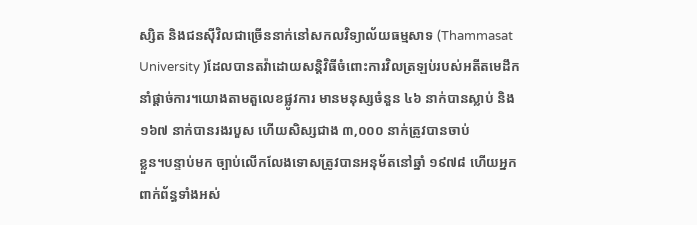ស្សិត និងជនស៊ីវិលជាច្រើននាក់នៅសកលវិទ្យាល័យធម្មសាទ (Thammasat University )ដែលបានតវ៉ាដោយសន្តិវិធីចំពោះការវិលត្រឡប់របស់អតីតមេដឹកនាំផ្តាច់ការ។យោងតាមតួលេខផ្លូវការ មានមនុស្សចំនួន ៤៦ នាក់បានស្លាប់ និង ១៦៧ នាក់បានរងរបួស ហើយសិស្សជាង ៣,០០០ នាក់ត្រូវបានចាប់
ខ្លួន។បន្ទាប់មក ច្បាប់លើកលែងទោសត្រូវបានអនុម័តនៅឆ្នាំ ១៩៧៨ ហើយអ្នកពាក់ព័ន្ធទាំងអស់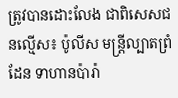ត្រូវបានដោះលែង ជាពិសេសជនល្មើស៖ ប៉ូលីស មន្ត្រីល្បាតព្រំដែន ទាហានប៉ារ៉ា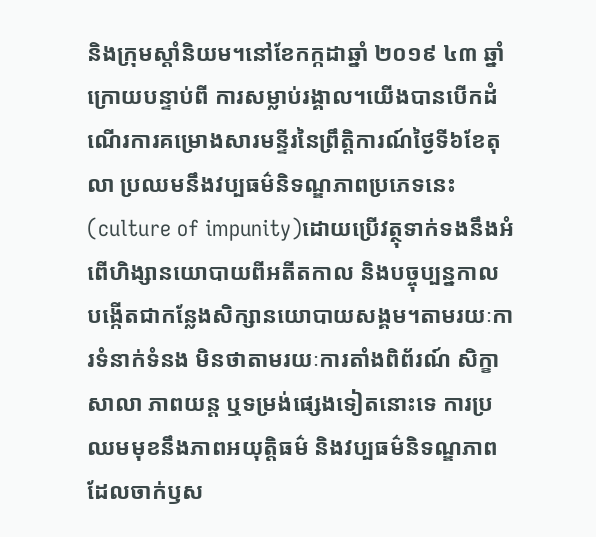និងក្រុមស្តាំនិយម។នៅខែកក្កដាឆ្នាំ ២០១៩ ៤៣ ឆ្នាំក្រោយបន្ទាប់ពី ការសម្លាប់រង្គាល។យើងបានបើកដំណើរការគម្រោងសារមន្ទីរនៃព្រឹត្តិការណ៍ថ្ងៃទី៦ខែតុលា ប្រឈមនឹងវប្បធម៌និទណ្ឌភាពប្រភេទនេះ(culture of impunity)ដោយប្រើវត្ថុទាក់ទងនឹងអំពើហិង្សានយោបាយពីអតីតកាល និងបច្ចុប្បន្នកាល បង្កើតជាកន្លែងសិក្សានយោបាយសង្គម។តាមរយៈការទំនាក់ទំនង មិនថាតាមរយៈការតាំងពិព័រណ៍ សិក្ខាសាលា ភាពយន្ត ឬទម្រង់ផ្សេងទៀតនោះទេ ការប្រឈមមុខនឹងភាពអយុត្តិធម៌ និងវប្បធម៌និទណ្ឌភាពដែលចាក់ឫស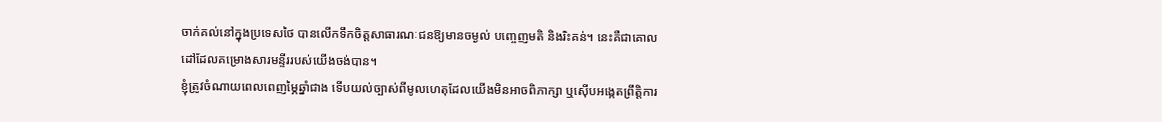ចាក់គល់នៅក្នុងប្រទេសថៃ បានលើកទឹកចិត្តសាធារណៈជនឱ្យមានចម្ងល់ បញ្ចេញមតិ និងរិះគន់។ នេះគឺជាគោលដៅដែលគម្រោងសារមន្ទីររបស់យើងចង់បាន។
ខ្ញុំត្រូវចំណាយពេលពេញម្ភៃឆ្នាំជាង ទើបយល់ច្បាស់ពីមូលហេតុដែលយើងមិនអាចពិភាក្សា ឬស៊ើបអង្កេតព្រឹត្តិការ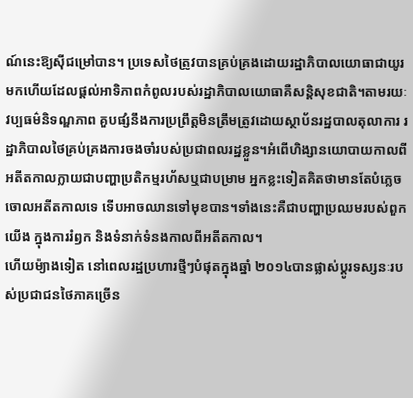ណ៍នេះឱ្យស៊ីជម្រៅបាន។ ប្រទេសថៃត្រូវបានគ្រប់គ្រងដោយរដ្ឋាភិបាលយោធាជាយូរមកហើយដែលផ្តល់អាទិភាពកំពូលរបស់រដ្ឋាភិបាលយោធាគឺសន្តិសុខជាតិ។តាមរយៈវប្បធម៌និទណ្ឌភាព គួបផ្សំនឹងការប្រព្រឹត្តមិនត្រឹមត្រូវដោយស្ថាប័នរដ្ឋបាលតុលាការ រដ្ឋាភិបាលថៃគ្រប់គ្រងការចងចាំរបស់ប្រជាពលរដ្ឋខ្លួន។អំពើហិង្សានយោបាយកាលពីអតីតកាលក្លាយជាបញ្ហាប្រតិកម្មរហ័សឬជាបម្រាម អ្នកខ្លះទៀតគិតថាមានតែបំភ្លេចចោលអតីតកាលទេ ទើបអាចឈានទៅមុខបាន។ទាំងនេះគឺជាបញ្ហាប្រឈមរបស់ពួកយើង ក្នុងការរំឭក និងទំនាក់ទំនងកាលពីអតីតកាល។
ហើយម៉្យាងទៀត នៅពេលរដ្ឋប្រហារថ្មីៗបំផុតក្នុងឆ្នាំ ២០១៤បានផ្លាស់ប្តូរទស្សនៈរបស់ប្រជាជនថៃភាគច្រើន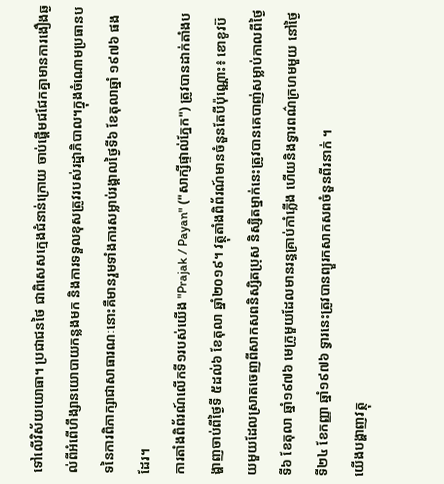ទៅលើវិស័យយោធា។ ប្រជាជនថៃ ជាពិសេសក្មេងជំនាន់ក្រោយ ចាប់ផ្តើមជជែកគ្នាមានការងឿងឆ្ងល់ពីអំពើហឹង្សានយោបាយកន្លងមក និងការទទួលខុសត្រូវរបស់រដ្ឋាភិបាល។ក្នុងចំណោមប្រធានបទនៃការពិភាក្សាជាសាធារណៈនោះគឺមានរួមទាំងការសម្លាប់រង្គាលថ្ងៃទី៦ ខែតុលាឆ្នាំ ១៩៧៦ ផងដែរ។
ការតាំងពិព័រណ៍លើកទី១របស់យើង "Prajak / Payan" ("សាក្សីផ្ទាល់ភ្នែក") ត្រូវបានដាក់តាំងបង្ហាញចាប់ពីថ្ងៃទី ៥ដល់៦ ខែតុលា ឆ្នាំ២០១៩។ វត្ថុតាំងពិព័រណ៍មានចំនួនតែបីប៉ុណ្ណោះ៖ ខោខូវប៊យមួយដែលស្រាតចេញពីសាកសពនិស្សិតប្រុស និស្សិតម្នាក់នេះត្រូវបានគេបាញ់សម្លាប់កាលពីថ្ងៃទី៦ ខែតុលា ឆ្នាំ១៩៧៦ មេក្រូមួយដែលមានរន្ធគ្រាប់កាំភ្លើង ហើយនិងទ្វារពណ៌ក្រហមមួយ នៅថ្ងៃទី២៤ ខែកញ្ញា ឆ្នាំ១៩៧៦ ទ្វារនេះត្រូវបានព្យួរកសាកសពចំនួនពីរនាក់ ។
យើងបង្ហាញវត្ថុ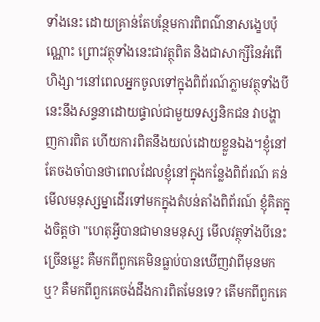ទាំងនេះ ដោយគ្រាន់តែបន្ថែមការពិពណ៌នាសង្ខេបប៉ុណ្ណោះ ព្រោះវត្ថុទាំងនេះជាវត្ថុពិត និងជាសាក្សីនៃអំពើហិង្សា។នៅពេលអ្នកចូលទៅក្នុងពិព័រណ៍ភ្លាមវត្ថុទាំងបីនេះនឹងសន្ទនាដោយផ្ទាល់ជាមួយទស្សនិកជន វាបង្ហាញការពិត ហើយការពិតនឹងយល់ដោយខ្លួនឯង។ខ្ញុំនៅតែចងចាំបានថាពេលដែលខ្ញុំនៅក្នុងកន្លែងពិព័រណ៍ គន់មើលមនុស្សម្នាដើរទៅមកក្នុងតំបន់តាំងពិព័រណ៍ ខ្ញុំគិតក្នុងចិត្តថា "ហេតុអ្វីបានជាមានមនុស្ស មើលវត្ថុទាំងបីនេះច្រើនម្លេះ គឺមកពីពួកគេមិនធ្លាប់បានឃើញវាពីមុនមកឬ? គឺមកពីពួកគេចង់ដឹងការពិតមែនទេ? តើមកពីពួកគេ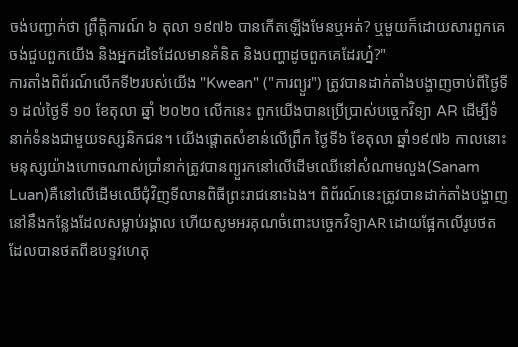ចង់បញ្ជាក់ថា ព្រឹត្តិការណ៍ ៦ តុលា ១៩៧៦ បានកើតឡើងមែនឬអត់? ឬមួយក៏ដោយសារពួកគេចង់ជួបពួកយើង និងអ្នកដទៃដែលមានគំនិត និងបញ្ហាដូចពួកគេដែរហ្ន៎?"
ការតាំងពិព័រណ៍លើកទី២របស់យើង "Kwean" ("ការព្យួរ") ត្រូវបានដាក់តាំងបង្ហាញចាប់ពីថ្ងៃទី១ ដល់ថ្ងៃទី ១០ ខែតុលា ឆ្នាំ ២០២០ លើកនេះ ពួកយើងបានប្រើប្រាស់បច្ចេកវិទ្យា AR ដើម្បីទំនាក់ទំនងជាមួយទស្សនិកជន។ យើងផ្តោតសំខាន់លើព្រឹក ថ្ងៃទី៦ ខែតុលា ឆ្នាំ១៩៧៦ កាលនោះមនុស្សយ៉ាងហោចណាស់ប្រាំនាក់ត្រូវបានព្យួរកនៅលើដើមឈើនៅសំណាមលួង(Sanam Luan)គឺនៅលើដើមឈើជុំវិញទីលានពិធីព្រះរាជនោះឯង។ ពិព័រណ៍នេះត្រូវបានដាក់តាំងបង្ហាញនៅនឹងកន្លែងដែលសម្លាប់រង្គាល ហើយសូមអរគុណចំពោះបច្ចេកវិទ្យាAR ដោយផ្អែកលើរូបថតដែលបានថតពីឧបទ្ទវហេតុ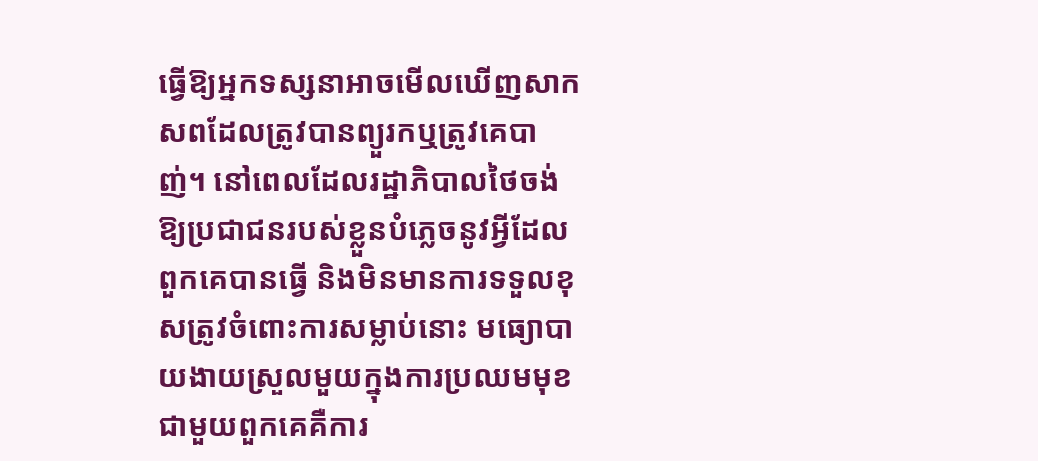ធ្វើឱ្យអ្នកទស្សនាអាចមើលឃើញសាកសពដែលត្រូវបានព្យួរកឬត្រូវគេបាញ់។ នៅពេលដែលរដ្ឋាភិបាលថៃចង់ឱ្យប្រជាជនរបស់ខ្លួនបំភ្លេចនូវអ្វីដែលពួកគេបានធ្វើ និងមិនមានការទទួលខុសត្រូវចំពោះការសម្លាប់នោះ មធ្យោបាយងាយស្រួលមួយក្នុងការប្រឈមមុខជាមួយពួកគេគឺការ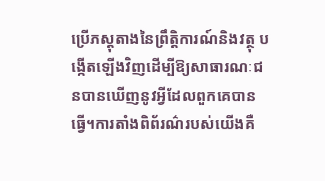ប្រើភស្តុតាងនៃព្រឹត្តិការណ៍និងវត្ថុ បង្កើតឡើងវិញដើម្បីឱ្យសាធារណៈជនបានឃើញនូវអ្វីដែលពួកគេបានធ្វើ។ការតាំងពិព័រណ៌របស់យើងគឺ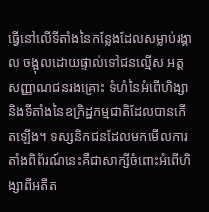ធ្វើនៅលើទីតាំងនៃកន្លែងដែលសម្លាប់រង្គាល ចង្អុលដោយផ្ទាល់ទៅជនល្មើស អត្តសញ្ញាណជនរងគ្រោះ ទំហំនៃអំពើហិង្សា និងទីតាំងនៃឧក្រិដ្ឋកម្មជាតិដែលបានកើតឡើង។ ទស្សនិកជនដែលមកមើលការតាំងពិព័រណ៍នេះគឺជាសាក្សីចំពោះអំពើហិង្សាពីអតីត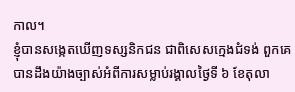កាល។
ខ្ញុំបានសង្កេតឃើញទស្សនិកជន ជាពិសេសក្មេងជំទង់ ពួកគេបានដឹងយ៉ាងច្បាស់អំពីការសម្លាប់រង្គាលថ្ងៃទី ៦ ខែតុលា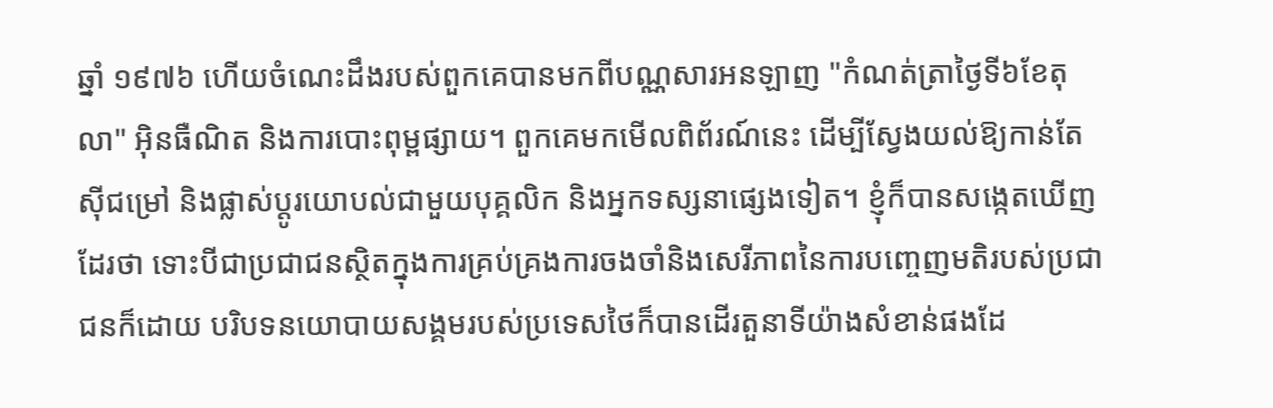ឆ្នាំ ១៩៧៦ ហើយចំណេះដឹងរបស់ពួកគេបានមកពីបណ្ណសារអនឡាញ "កំណត់ត្រាថ្ងៃទី៦ខែតុលា" អ៊ិនធឺណិត និងការបោះពុម្ពផ្សាយ។ ពួកគេមកមើលពិព័រណ៍នេះ ដើម្បីស្វែងយល់ឱ្យកាន់តែស៊ីជម្រៅ និងផ្លាស់ប្ដូរយោបល់ជាមួយបុគ្គលិក និងអ្នកទស្សនាផ្សេងទៀត។ ខ្ញុំក៏បានសង្កេតឃើញដែរថា ទោះបីជាប្រជាជនស្ថិតក្នុងការគ្រប់គ្រងការចងចាំនិងសេរីភាពនៃការបញ្ចេញមតិរបស់ប្រជាជនក៏ដោយ បរិបទនយោបាយសង្គមរបស់ប្រទេសថៃក៏បានដើរតួនាទីយ៉ាងសំខាន់ផងដែ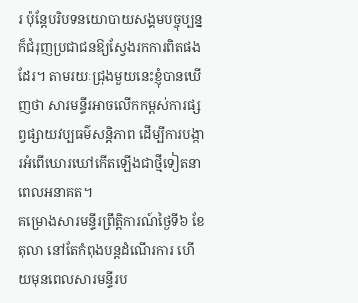រ ប៉ុន្តែបរិបទនយោបាយសង្គមបច្ចុប្បន្នក៏ជំរុញប្រជាជនឱ្យស្វែងរកការពិតផងដែរ។ តាមរយៈជ្រុងមួយនេះខ្ញុំបានឃើញថា សារមន្ទីរអាចលើកកម្ពស់ការផ្សព្វផ្សាយវប្បធម៌សន្តិភាព ដើម្បីការបង្ការអំពើឃោរឃៅកើតឡើងជាថ្មីទៀតនាពេលអនាគត។
គម្រោងសារមន្ទីរព្រឹត្តិការណ៍ថ្ងៃទី៦ ខែតុលា នៅតែកំពុងបន្តដំណើរការ ហើយមុនពេលសារមន្ទីរប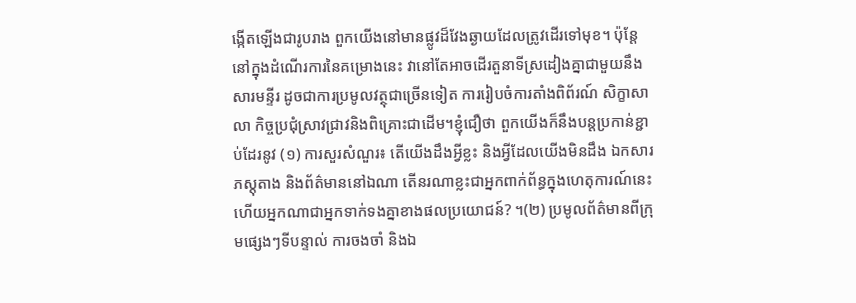ង្កើតឡើងជារូបរាង ពួកយើងនៅមានផ្លូវដ៏វែងឆ្ងាយដែលត្រូវដើរទៅមុខ។ ប៉ុន្តែនៅក្នុងដំណើរការនៃគម្រោងនេះ វានៅតែអាចដើរតួនាទីស្រដៀងគ្នាជាមួយនឹងសារមន្ទីរ ដូចជាការប្រមូលវត្ថុជាច្រើនទៀត ការរៀបចំការតាំងពិព័រណ៍ សិក្ខាសាលា កិច្ចប្រជុំស្រាវជ្រាវនិងពិគ្រោះជាដើម។ខ្ញុំជឿថា ពួកយើងក៏នឹងបន្តប្រកាន់ខ្ជាប់ដែរនូវ (១) ការសួរសំណួរ៖ តើយើងដឹងអ្វីខ្លះ និងអ្វីដែលយើងមិនដឹង ឯកសារ ភស្តុតាង និងព័ត៌មាននៅឯណា តើនរណាខ្លះជាអ្នកពាក់ព័ន្ធក្នុងហេតុការណ៍នេះ ហើយអ្នកណាជាអ្នកទាក់ទងគ្នាខាងផលប្រយោជន៍? ។(២) ប្រមូលព័ត៌មានពីក្រុមផ្សេងៗទីបន្ទាល់ ការចងចាំ និងឯ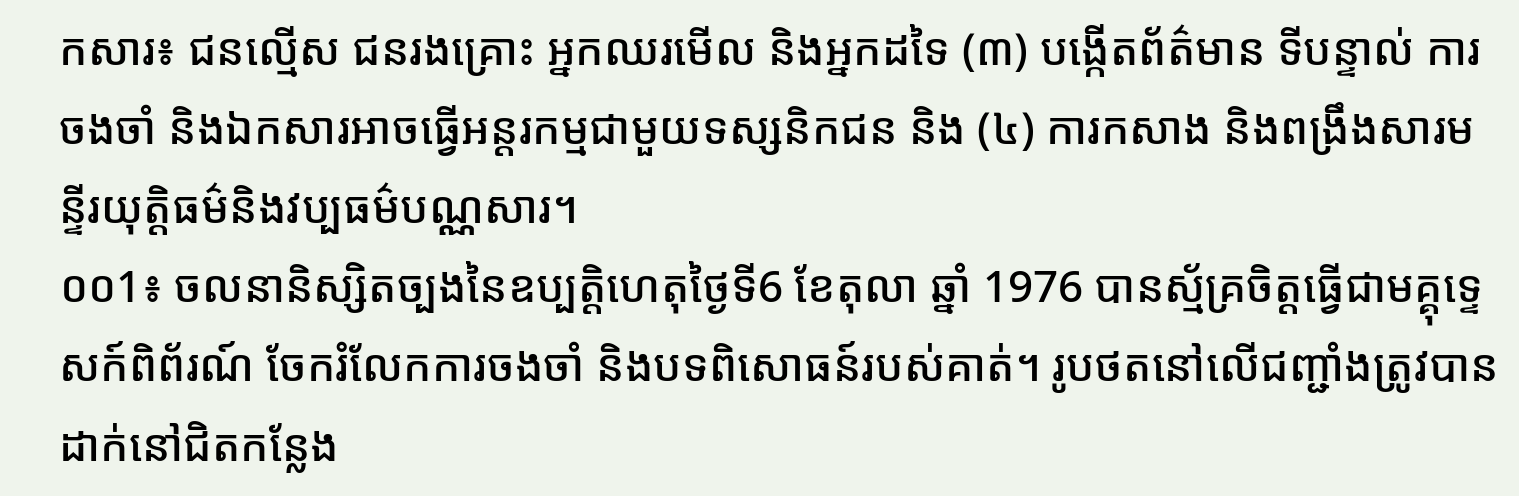កសារ៖ ជនល្មើស ជនរងគ្រោះ អ្នកឈរមើល និងអ្នកដទៃ (៣) បង្កើតព័ត៌មាន ទីបន្ទាល់ ការចងចាំ និងឯកសារអាចធ្វើអន្តរកម្មជាមួយទស្សនិកជន និង (៤) ការកសាង និងពង្រឹងសារមន្ទីរយុត្តិធម៌និងវប្បធម៌បណ្ណសារ។
០០1៖ ចលនានិស្សិតច្បងនៃឧប្បត្តិហេតុថ្ងៃទី6 ខែតុលា ឆ្នាំ 1976 បានស្ម័គ្រចិត្តធ្វើជាមគ្គុទ្ទេសក៍ពិព័រណ៍ ចែករំលែកការចងចាំ និងបទពិសោធន៍របស់គាត់។ រូបថតនៅលើជញ្ជាំងត្រូវបានដាក់នៅជិតកន្លែង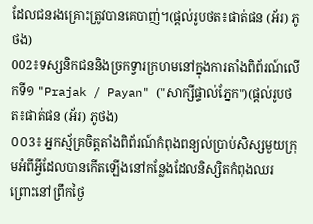ដែលជនរងគ្រោះត្រូវបានគេបាញ់។(ផ្ដល់រូបថត៖ផាត់ផន (អ័រ) ភូថង)
002៖ទស្សនិកជននិងច្រកទ្វារក្រហមនៅក្នុងការតាំងពិព័រណ៍លើកទី១ "Prajak / Payan" ("សាក្សីផ្ទាល់ភ្នែក")(ផ្ដល់រូបថត៖ផាត់ផន (អ័រ) ភូថង)
០០3៖ អ្នកស្ម័គ្រចិត្តតាំងពិព័រណ៍កំពុងពន្យល់ប្រាប់សិស្សមួយក្រុមអំពីអ្វីដែលបានកើតឡើងនៅកន្លែងដែលនិស្សិតកំពុងឈរ ព្រោះនៅព្រឹកថ្ងៃ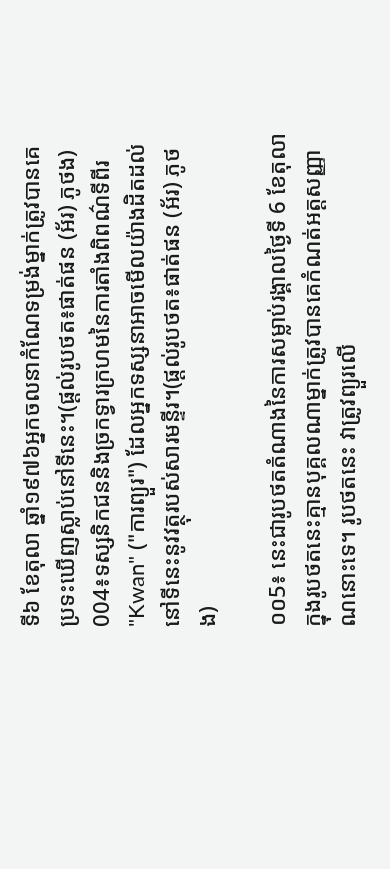ទី៦ ខែតុលា ឆ្នាំ១៩៧៦អ្នកចលនាកំណែទម្រង់ម្នាក់ត្រូវបានគេប្រទះឃើញស្លាប់នៅទីនេះ។(ផ្ដល់រូបថត៖ផាត់ផន (អ័រ) ភូថង)
004៖ទស្សនិកជននិងច្រកទ្វារក្រហមនៃការតាំងពិពណ៌ទីពីរ "Kwan" ("ការព្យួរ") ដែលអ្នកទស្សនាអាចមើលយ៉ាងដិតដល់នៅទីនេះនូវវត្ថុរបស់សារមន្ទីរ។(ផ្ដល់រូបថត៖ផាត់ផន (អ័រ) ភូថង)

០០5៖ នេះជារូបថតតំណាងនៃការសម្លាប់រង្គាលថ្ងៃទី 6 ខែតុលា ក្នុងរូបថតនេះគ្មានបុគ្គលណាម្នាក់ត្រូវបានគេកំណត់អត្តសញ្ញាណនោះទេ។ រូបថតនេះ វាត្រូវព្យួរលើ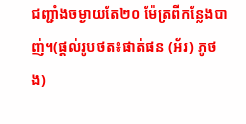ជញ្ជាំងចម្ងាយតែ២០ ម៉ែត្រពីកន្លែងបាញ់។(ផ្ដល់រូបថត៖ផាត់ផន (អ័រ) ភូថង)